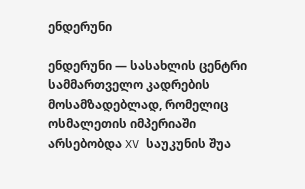ენდერუნი

ენდერუნი — სასახლის ცენტრი სამმართველო კადრების მოსამზადებლად, რომელიც ოსმალეთის იმპერიაში არსებობდა XV საუკუნის შუა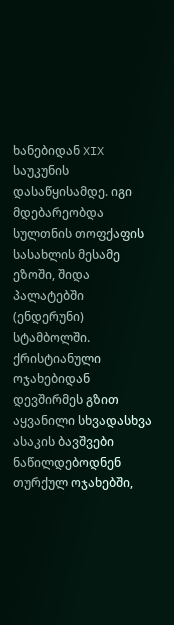ხანებიდან XIX საუკუნის დასაწყისამდე. იგი მდებარეობდა სულთნის თოფქაფის სასახლის მესამე ეზოში, შიდა პალატებში (ენდერუნი) სტამბოლში.
ქრისტიანული ოჯახებიდან დევშირმეს გზით აყვანილი სხვადასხვა ასაკის ბავშვები ნაწილდებოდნენ თურქულ ოჯახებში,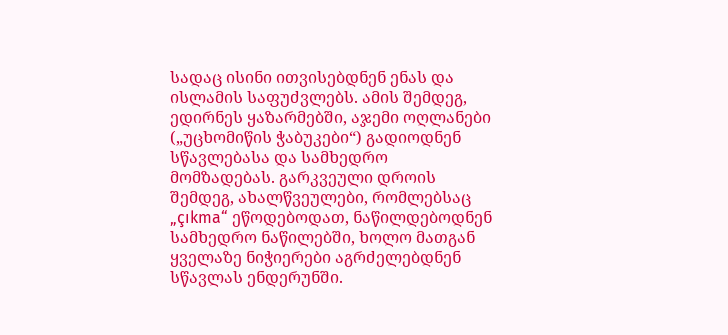სადაც ისინი ითვისებდნენ ენას და ისლამის საფუძვლებს. ამის შემდეგ, ედირნეს ყაზარმებში, აჯემი ოღლანები („უცხომიწის ჭაბუკები“) გადიოდნენ სწავლებასა და სამხედრო მომზადებას. გარკვეული დროის შემდეგ, ახალწვეულები, რომლებსაც „çıkma“ ეწოდებოდათ, ნაწილდებოდნენ სამხედრო ნაწილებში, ხოლო მათგან ყველაზე ნიჭიერები აგრძელებდნენ სწავლას ენდერუნში.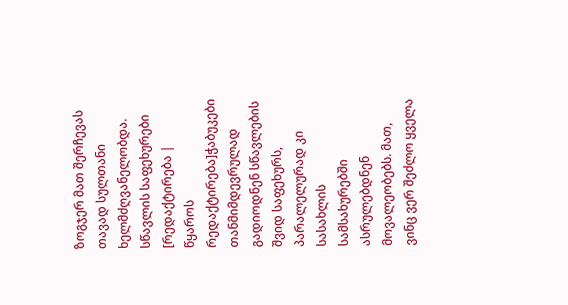ზოგჯერ მათ შერჩევას თავად სულთანი ხელმძღვანელობდა.
სწავლის საფეხურები
[რედაქტირება | წყაროს რედაქტირება]ჭაბუკები თანმიმდევრულად გადიოდნენ სწავლების შვიდ საფეხურს, პარალელურად კი სასახლის სამსახურებში ასრულებდნენ მოვალეობებს. მათ, ვინც ვერ შეძლო ყველა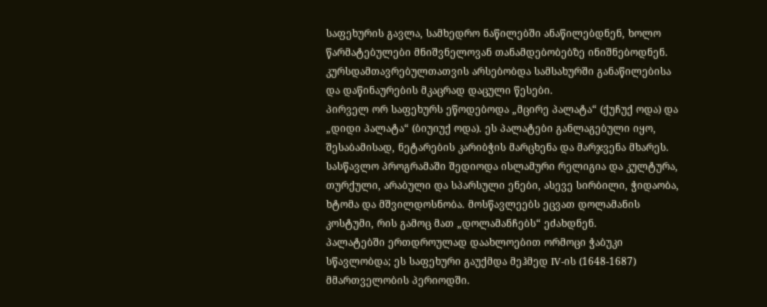საფეხურის გავლა, სამხედრო ნაწილებში ანაწილებდნენ, ხოლო წარმატებულები მნიშვნელოვან თანამდებობებზე ინიშნებოდნენ. კურსდამთავრებულთათვის არსებობდა სამსახურში განაწილებისა და დაწინაურების მკაცრად დაცული წესები.
პირველ ორ საფეხურს ეწოდებოდა „მცირე პალატა“ (ქუჩუქ ოდა) და „დიდი პალატა“ (ბიუიუქ ოდა). ეს პალატები განლაგებული იყო, შესაბამისად, ნეტარების კარიბჭის მარცხენა და მარჯვენა მხარეს.
სასწავლო პროგრამაში შედიოდა ისლამური რელიგია და კულტურა, თურქული, არაბული და სპარსული ენები, ასევე სირბილი, ჭიდაობა, ხტომა და მშვილდოსნობა. მოსწავლეებს ეცვათ დოლამანის კოსტუმი, რის გამოც მათ „დოლამანჩებს“ ეძახდნენ.
პალატებში ერთდროულად დაახლოებით ორმოცი ჭაბუკი სწავლობდა; ეს საფეხური გაუქმდა მეჰმედ IV-ის (1648-1687) მმართველობის პერიოდში.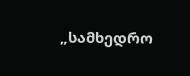„სამხედრო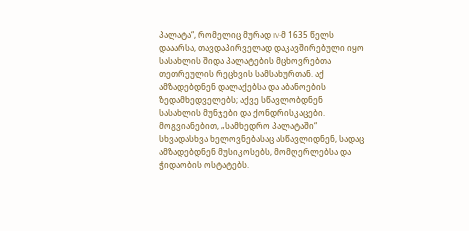პალატა“, რომელიც მურად IV-მ 1635 წელს დააარსა, თავდაპირველად დაკავშირებული იყო სასახლის შიდა პალატების მცხოვრებთა თეთრეულის რეცხვის სამსახურთან. აქ ამზადებდნენ დალაქებსა და აბანოების ზედამხედველებს; აქვე სწავლობდნენ სასახლის მუნჯები და ქონდრისკაცები. მოგვიანებით, „სამხედრო პალატაში“ სხვადასხვა ხელოვნებასაც ასწავლიდნენ, სადაც ამზადებდნენ მუსიკოსებს, მომღერლებსა და ჭიდაობის ოსტატებს.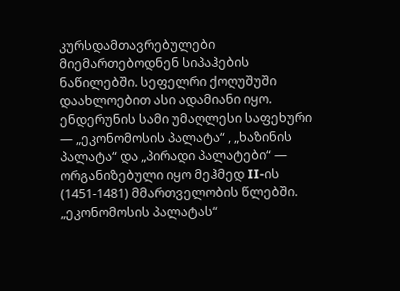კურსდამთავრებულები მიემართებოდნენ სიპაჰების ნაწილებში. სეფელრი ქოღუშუში დაახლოებით ასი ადამიანი იყო.
ენდერუნის სამი უმაღლესი საფეხური — „ეკონომოსის პალატა“ , „ხაზინის პალატა“ და „პირადი პალატები“ — ორგანიზებული იყო მეჰმედ II-ის (1451-1481) მმართველობის წლებში. „ეკონომოსის პალატას“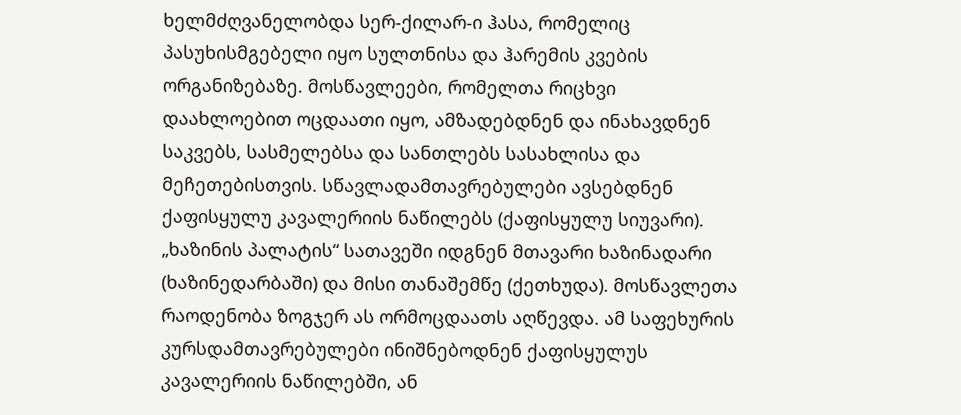ხელმძღვანელობდა სერ-ქილარ-ი ჰასა, რომელიც პასუხისმგებელი იყო სულთნისა და ჰარემის კვების ორგანიზებაზე. მოსწავლეები, რომელთა რიცხვი დაახლოებით ოცდაათი იყო, ამზადებდნენ და ინახავდნენ საკვებს, სასმელებსა და სანთლებს სასახლისა და მეჩეთებისთვის. სწავლადამთავრებულები ავსებდნენ ქაფისყულუ კავალერიის ნაწილებს (ქაფისყულუ სიუვარი). „ხაზინის პალატის“ სათავეში იდგნენ მთავარი ხაზინადარი (ხაზინედარბაში) და მისი თანაშემწე (ქეთხუდა). მოსწავლეთა რაოდენობა ზოგჯერ ას ორმოცდაათს აღწევდა. ამ საფეხურის კურსდამთავრებულები ინიშნებოდნენ ქაფისყულუს კავალერიის ნაწილებში, ან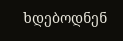ხდებოდნენ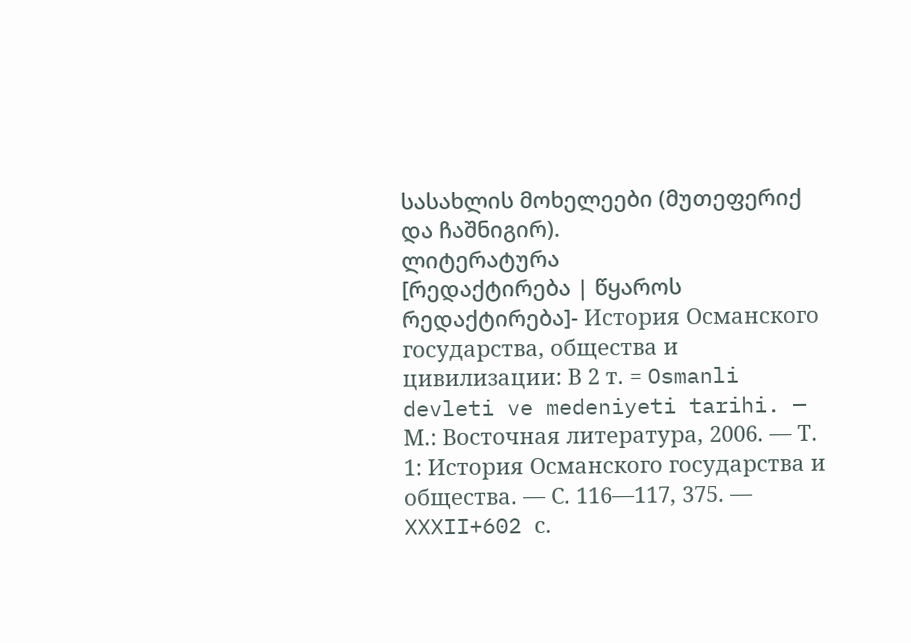სასახლის მოხელეები (მუთეფერიქ და ჩაშნიგირ).
ლიტერატურა
[რედაქტირება | წყაროს რედაქტირება]- История Османского государства, общества и цивилизации: В 2 т. = Osmanli devleti ve medeniyeti tarihi. — М.: Восточная литература, 2006. — Т. 1: История Османского государства и общества. — С. 116—117, 375. — XXXII+602 с.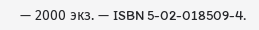— 2000 экз. — ISBN 5-02-018509-4.